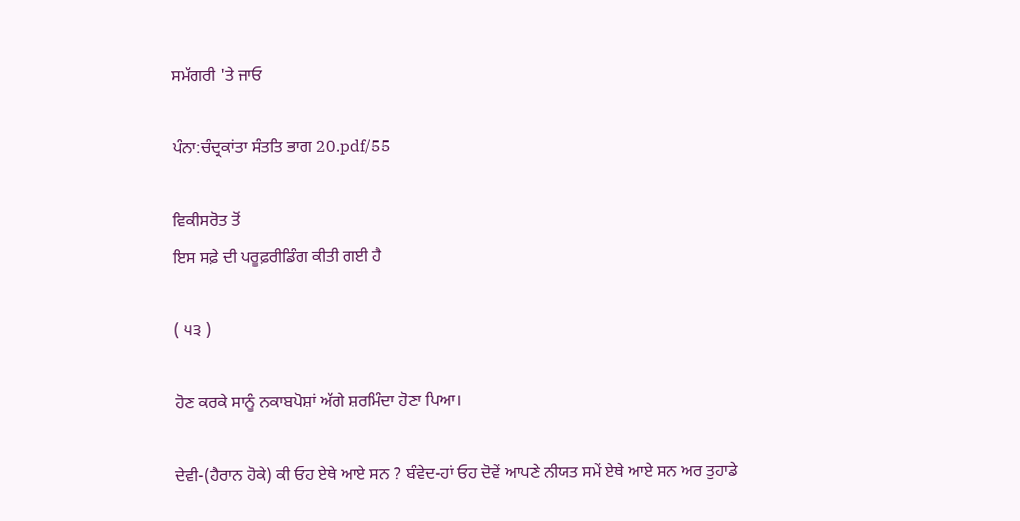ਸਮੱਗਰੀ 'ਤੇ ਜਾਓ

ਪੰਨਾ:ਚੰਦ੍ਰਕਾਂਤਾ ਸੰਤਤਿ ਭਾਗ 20.pdf/55

ਵਿਕੀਸਰੋਤ ਤੋਂ
ਇਸ ਸਫ਼ੇ ਦੀ ਪਰੂਫ਼ਰੀਡਿੰਗ ਕੀਤੀ ਗਈ ਹੈ

( ੫੩ )

ਹੋਣ ਕਰਕੇ ਸਾਨੂੰ ਨਕਾਬਪੋਸ਼ਾਂ ਅੱਗੇ ਸ਼ਰਮਿੰਦਾ ਹੋਣਾ ਪਿਆ।

ਦੇਵੀ-(ਹੈਰਾਨ ਹੋਕੇ) ਕੀ ਓਹ ਏਥੇ ਆਏ ਸਨ ? ਬੰਵੇਦ-ਹਾਂ ਓਹ ਦੋਵੇਂ ਆਪਣੇ ਨੀਯਤ ਸਮੇਂ ਏਥੇ ਆਏ ਸਨ ਅਰ ਤੁਹਾਡੇ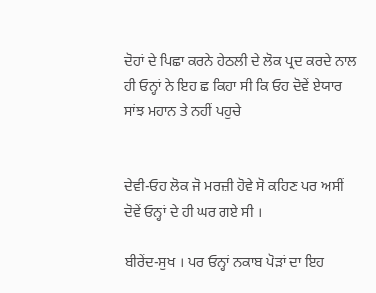ਦੋਹਾਂ ਦੇ ਪਿਛਾ ਕਰਨੇ ਹੇਠਲੀ ਦੇ ਲੋਕ ਪ੍ਰਦ ਕਰਦੇ ਨਾਲ ਹੀ ਓਨ੍ਹਾਂ ਨੇ ਇਹ ਛ ਕਿਹਾ ਸੀ ਕਿ ਓਹ ਦੋਵੇਂ ਏਯਾਰ ਸਾਂਝ ਮਹਾਨ ਤੇ ਨਹੀਂ ਪਹੁਚੇ


ਦੇਵੀ-ਓਹ ਲੋਕ ਜੋ ਮਰਜ਼ੀ ਹੋਵੇ ਸੋ ਕਹਿਣ ਪਰ ਅਸੀਂ ਦੋਵੇਂ ਓਨ੍ਹਾਂ ਦੇ ਹੀ ਘਰ ਗਏ ਸੀ ।

ਬੀਰੇਂਦ-ਸੁਖ । ਪਰ ਓਨ੍ਹਾਂ ਨਕਾਬ ਪੋੜਾਂ ਦਾ ਇਹ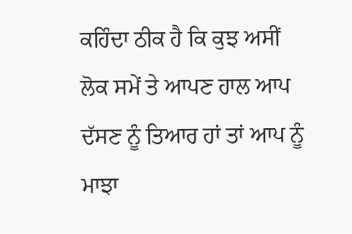ਕਹਿੰਦਾ ਠੀਕ ਹੈ ਕਿ ਕੁਝ ਅਸੀਂ ਲੋਕ ਸਮੇਂ ਤੇ ਆਪਣ ਹਾਲ ਆਪ ਦੱਸਣ ਨੂੰ ਤਿਆਰ ਹਾਂ ਤਾਂ ਆਪ ਨੂੰ ਮਾਝਾ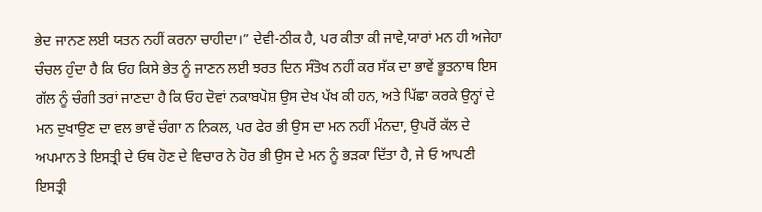ਭੇਦ ਜਾਨਣ ਲਈ ਯਤਨ ਨਹੀਂ ਕਰਨਾ ਚਾਹੀਦਾ।” ਦੇਵੀ-ਠੀਕ ਹੈ, ਪਰ ਕੀਤਾ ਕੀ ਜਾਵੇ,ਯਾਰਾਂ ਮਨ ਹੀ ਅਜੇਹਾ ਚੰਚਲ ਹੁੰਦਾ ਹੈ ਕਿ ਓਹ ਕਿਸੇ ਭੇਤ ਨੂੰ ਜਾਣਨ ਲਈ ਝਰਤ ਦਿਨ ਸੰਤੋਖ ਨਹੀਂ ਕਰ ਸੱਕ ਦਾ ਭਾਵੇਂ ਭੂਤਨਾਥ ਇਸ ਗੱਲ ਨੂੰ ਚੰਗੀ ਤਰਾਂ ਜਾਣਦਾ ਹੈ ਕਿ ਓਹ ਦੋਵਾਂ ਨਕਾਬਪੋਸ਼ ਉਸ ਦੇਖ ਪੱਖ ਕੀ ਹਨ, ਅਤੇ ਪਿੱਛਾ ਕਰਕੇ ਉਨ੍ਹਾਂ ਦੇ ਮਨ ਦੁਖਾਉਣ ਦਾ ਵਲ ਭਾਵੇਂ ਚੰਗਾ ਨ ਨਿਕਲ, ਪਰ ਫੇਰ ਭੀ ਉਸ ਦਾ ਮਨ ਨਹੀਂ ਮੰਨਦਾ, ਉਪਰੋਂ ਕੱਲ ਦੇ ਅਪਮਾਨ ਤੇ ਇਸਤ੍ਰੀ ਦੇ ਓਥ ਹੋਣ ਦੇ ਵਿਚਾਰ ਨੇ ਹੋਰ ਭੀ ਉਸ ਦੇ ਮਨ ਨੂੰ ਭੜਕਾ ਦਿੱਤਾ ਹੈ, ਜੇ ਓ ਆਪਣੀ ਇਸਤ੍ਰੀ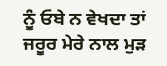ਨੂੰ ਓਬੇ ਨ ਵੇਖਦਾ ਤਾਂ ਜਰੂਰ ਮੇਰੇ ਨਾਲ ਮੁੜ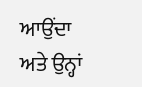ਆਉਂਦਾ ਅਤੇ ਉਨ੍ਹਾਂ